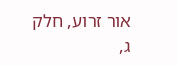אור זרוע, חלק ג,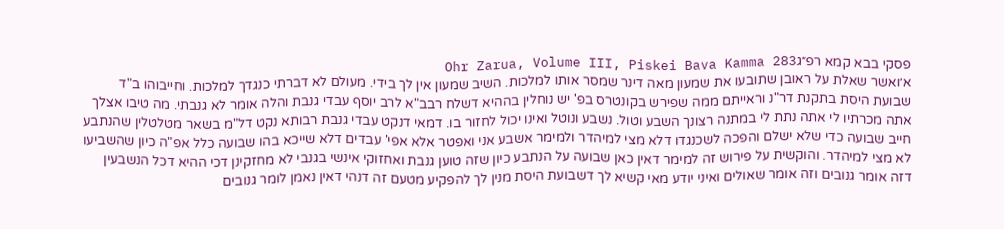פסקי בבא קמא רפ״גOhr Zarua, Volume III, Piskei Bava Kamma 283
א׳ואשר שאלת על ראובן שתובעו את שמעון מאה דינר שמסר אותו למלכות. השיב שמעון אין לך בידי. מעולם לא דברתי כנגדך למלכות. וחייבוהו ב"ד שבועת היסת בתקנת דר"נ וראייתם ממה שפירש בקונטרס בפ' יש נוחלין בההיא דשלח רבב"א לרב יוסף עבדי גנבת והלה אומר לא גנבתי. מה טיבו אצלך אתה מכרתיו לי אתה נתת לי במתנה רצונך השבע וטול. נשבע ונוטל ואינו יכול לחזור בו. דמאי דנקט עבדי גנבת רבותא נקט דל"מ בשאר מטלטלין שהנתבע חייב שבועה כדי שלא ישלם והפכה לשכנגדו דלא מצי למיהדר ולמימר אשבע אני ואפטר אלא אפי' עבדים דלא שייכא בהו שבועה כלל אפ"ה כיון שהשביעו לא מצי למיהדר. והוקשית על פירוש זה למימר דאין כאן שבועה על הנתבע כיון שזה טוען גנבת ואחזוקי אינשי בגנבי לא מחזקינן דכי ההיא דכל הנשבעין דזה אומר גנובים וזה אומר שאולים ואיני יודע מאי קשיא לך דשבועת היסת מנין לך להפקיע מטעם זה דנהי דאין נאמן לומר גנובים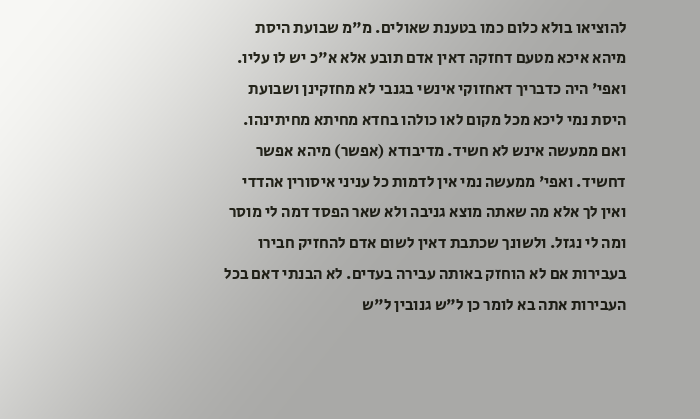להוציאו בולא כלום כמו בטענת שאולים. מ"מ שבועת היסת מיהא איכא מטעם דחזקה דאין אדם תובע אלא א"כ יש לו עליו. ואפי' היה כדבריך דאחזוקי אינשי בגנבי לא מחזקינן ושבועת היסת נמי ליכא מכל מקום לאו כולהו בחדא מחיתא מחיתינהו. ואם ממעשה אינש לא חשיד. מדיבודא (אפשר) מיהא אפשר דחשיד. ואפי' ממעשה נמי אין לדמות כל עניני איסורין אהדדי ואין לך אלא מה שאתה מוצא גניבה ולא שאר הפסד דמה לי מוסר ומה לי נגזל. ולשונך שכתבת דאין לשום אדם להחזיק חבירו בעבירות אם לא הוחזק באותה עבירה בעדים. לא הבנתי דאם בכל העבירות אתה בא לומר כן ל"ש גנובין ל"ש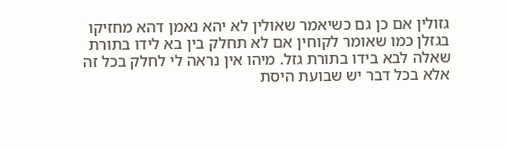גזולין אם כן גם כשיאמר שאולין לא יהא נאמן דהא מחזיקו בגזלן כמו שאומר לקוחין אם לא תחלק בין בא לידו בתורת שאלה לבא בידו בתורת גזל. מיהו אין נראה לי לחלק בכל זה אלא בכל דבר יש שבועת היסת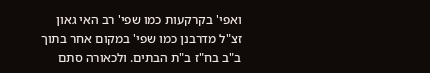ואפי' בקרקעות כמו שפי' רב האי גאון זצ"ל מדרבנן כמו שפי' במקום אחר בתוך ב"ב בח"ז ב"ת הבתים. ולכאורה סתם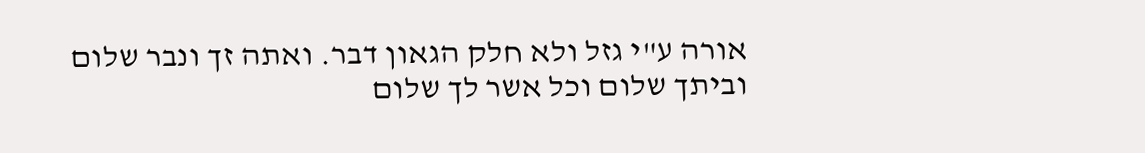אורה ע"י גזל ולא חלק הגאון דבר. ואתה זך ונבר שלום וביתך שלום וכל אשר לך שלום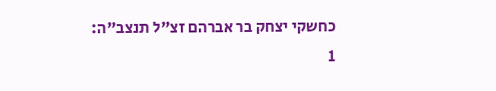כחשקי יצחק בר אברהם זצ"ל תנצב"ה:
1